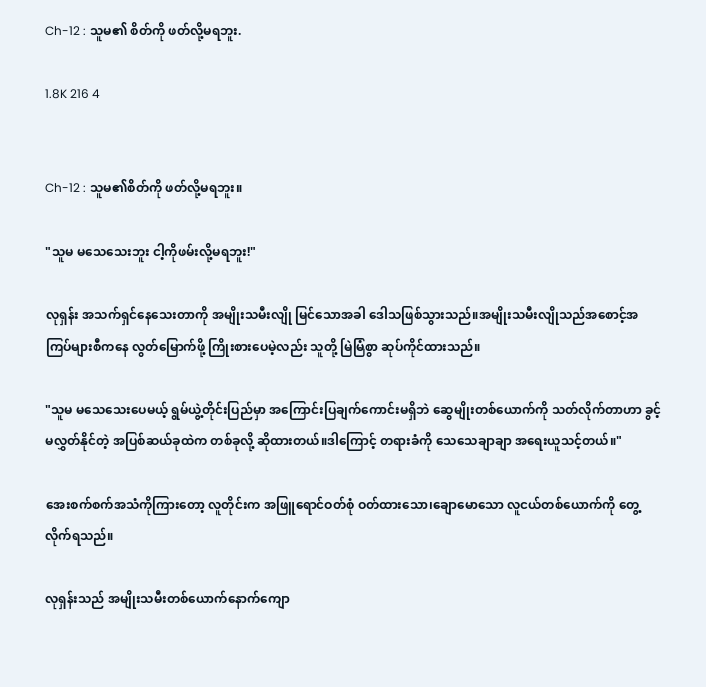Ch-12 : သူမ၏ စိတ်ကို ဖတ်လို့မရဘူး.

1.8K 216 4


Ch-12 : သူမ၏စိတ်ကို ဖတ်လို့မရဘူး။

"သူမ မသေသေးဘူး ငါ့ကိုဖမ်းလို့မရဘူး!"

လုရှန်း အသက်ရှင်နေသေးတာကို အမျိုးသမီးလျို မြင်သောအခါ ဒေါသဖြစ်သွားသည်။အမျိုးသမီးလျိုသည်အစောင့်အကြပ်များစီကနေ လွတ်မြောက်ဖို့ ကြိုးစားပေမဲ့လည်း သူတို့ မြဲမြံစွာ ဆုပ်ကိုင်ထားသည်။

"သူမ မသေသေးပေမယ့် ရွမ်ယွဲ့တိုင်းပြည်မှာ အကြောင်းပြချက်ကောင်းမရှိဘဲ ဆွေမျိုးတစ်ယောက်ကို သတ်လိုက်တာဟာ ခွင့်မလွှတ်နိုင်တဲ့ အပြစ်ဆယ်ခုထဲက တစ်ခုလို့ ဆိုထားတယ်။ဒါကြောင့် တရားခံကို သေသေချာချာ အရေးယူသင့်တယ်။"

အေးစက်စက်အသံကိုကြားတော့ လူတိုင်းက အဖြူရောင်ဝတ်စုံ ဝတ်ထားသော၊ချောမောသော လူငယ်တစ်ယောက်ကို တွေ့လိုက်ရသည်။

လုရှန်းသည် အမျိုးသမီးတစ်ယောက်နောက်ကျော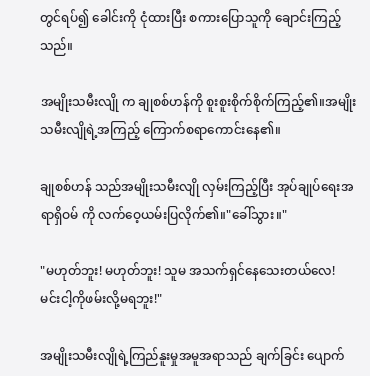တွင်ရပ်၍ ခေါင်းကို ငုံထားပြီး စကားပြောသူကို ချောင်းကြည့်သည်။

အမျိုးသမီးလျို က ချုစစ်ဟန်ကို စူးစူးစိုက်စိုက်ကြည့်၏။အမျိုးသမီးလျိုရဲ့အကြည့် ကြောက်စရာကောင်းနေ၏။

ချုစစ်ဟန် သည်အမျိုးသမီးလျို လှမ်းကြည့်ပြီး အုပ်ချုပ်ရေးအရာရှိဝမ် ကို လက်ဝေ့ယမ်းပြလိုက်၏။"ခေါ်သွား။"

"မဟုတ်ဘူး! မဟုတ်ဘူး! သူမ အသက်ရှင်နေသေးတယ်လေ! မင်းငါ့ကိုဖမ်းလို့မရဘူး!"

အမျိုးသမီးလျိုရဲ့ကြည်နူးမှုအမူအရာသည် ချက်ခြင်း ပျောက်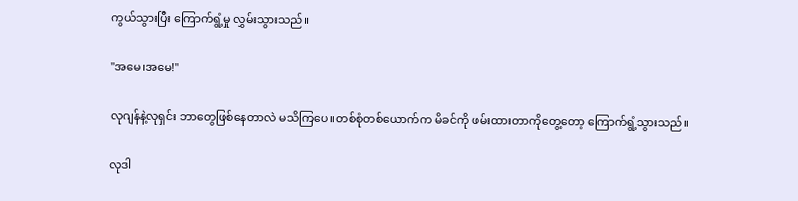ကွယ်သွားပြီး ကြောက်ရွံ့မှု လွှမ်းသွားသည်။

"အမေ၊အမေ!"

လုဂျန်နဲ့လုရှင်း ဘာတွေဖြစ်နေတာလဲ မသိကြပေ။တစ်စုံတစ်ယောက်က မိခင်ကို ဖမ်းထားတာကိုတွေ့တော့ ကြောက်ရွံ့သွားသည်။

လုဒါ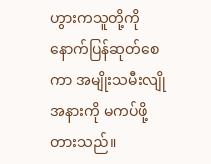ဟွားကသူတို့ကို နောက်ပြန်ဆုတ်စေကာ အမျိုးသမီးလျိုအနားကို မကပ်ဖို့ တားသည်။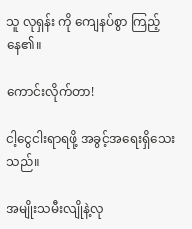သူ လုရှန်း ကို ကျေနပ်စွာ ကြည့်နေ၏။

ကောင်းလိုက်တာ!

ငါ့ငွေငါးရာရဖို့ အခွင့်အရေးရှိသေးသည်။

အမျိုးသမီးလျိုနဲ့လု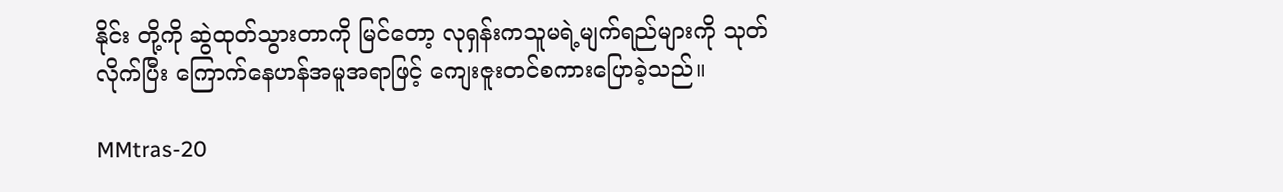နိုင်း တို့ကို ဆွဲထုတ်သွားတာကို မြင်တော့ လုရှန်းကသူမရဲ့မျက်ရည်များကို သုတ်လိုက်ပြီး ကြောက်နေဟန်အမူအရာဖြင့် ကျေးဇူးတင်စကားပြောခဲ့သည်။

MMtras-20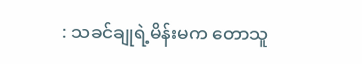: သခင်ချုရဲ့မိန်းမက တောသူ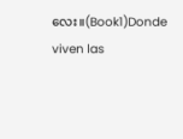လေး။(Book1)Donde viven las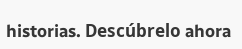historias. Descúbrelo ahora